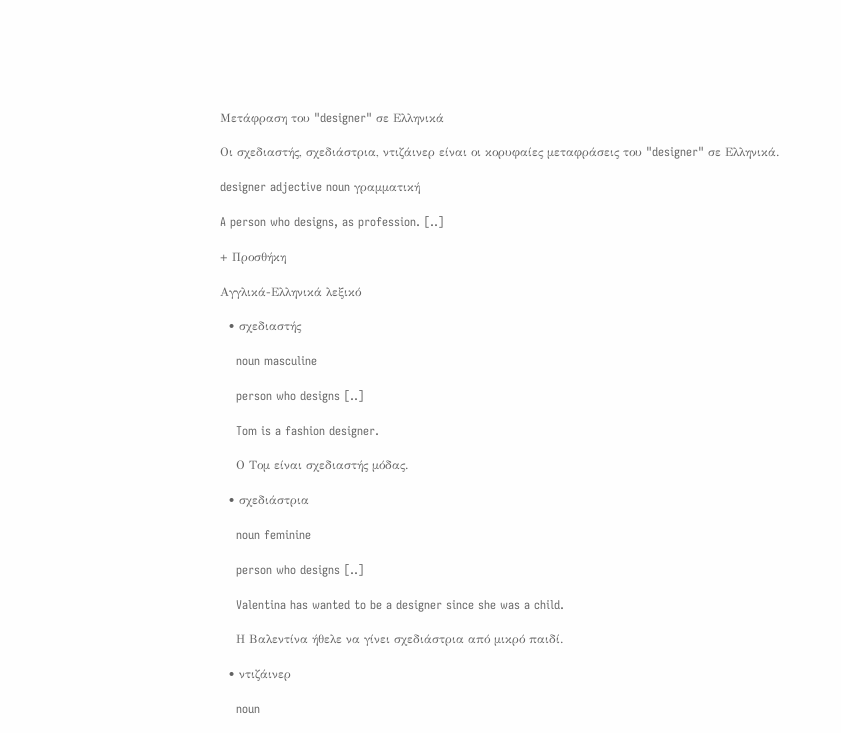Μετάφραση του "designer" σε Ελληνικά

Οι σχεδιαστής, σχεδιάστρια, ντιζάινερ είναι οι κορυφαίες μεταφράσεις του "designer" σε Ελληνικά.

designer adjective noun γραμματική

A person who designs, as profession. [..]

+ Προσθήκη

Αγγλικά-Ελληνικά λεξικό

  • σχεδιαστής

    noun masculine

    person who designs [..]

    Tom is a fashion designer.

    Ο Τομ είναι σχεδιαστής μόδας.

  • σχεδιάστρια

    noun feminine

    person who designs [..]

    Valentina has wanted to be a designer since she was a child.

    Η Βαλεντίνα ήθελε να γίνει σχεδιάστρια από μικρό παιδί.

  • ντιζάινερ

    noun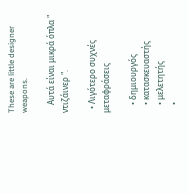These are little designer weapons.

    Αυτά είναι μικρά όπλα " ντιζάινερ ".

  • Λιγότερο συχνές μεταφράσεις

    • δημιουργός
    • κατασκευαστής
    • μελετητής
    •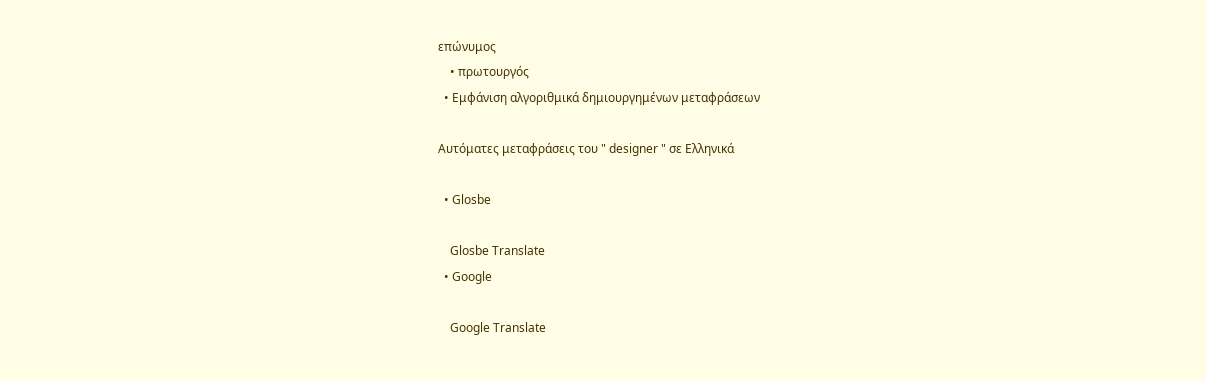επώνυμος
    • πρωτουργός
  • Εμφάνιση αλγοριθμικά δημιουργημένων μεταφράσεων

Αυτόματες μεταφράσεις του " designer " σε Ελληνικά

  • Glosbe

    Glosbe Translate
  • Google

    Google Translate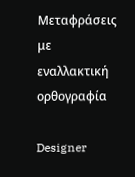Μεταφράσεις με εναλλακτική ορθογραφία

Designer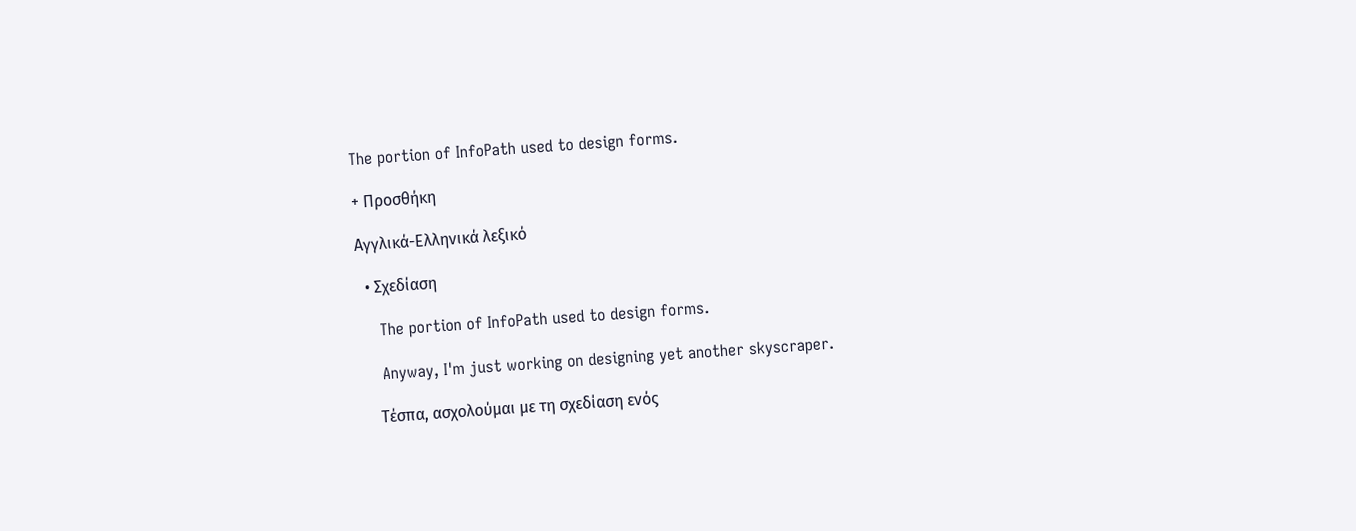The portion of InfoPath used to design forms.

+ Προσθήκη

Αγγλικά-Ελληνικά λεξικό

  • Σχεδίαση

    The portion of InfoPath used to design forms.

    Anyway, I'm just working on designing yet another skyscraper.

    Τέσπα, ασχολούμαι με τη σχεδίαση ενός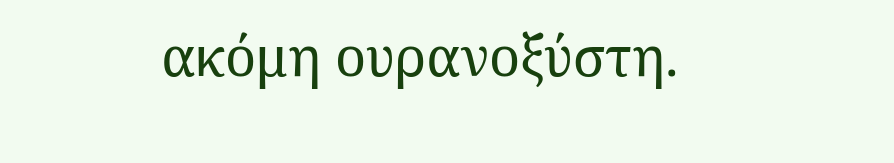ακόμη ουρανοξύστη.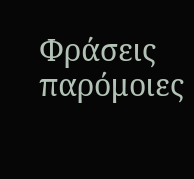Φράσεις παρόμοιες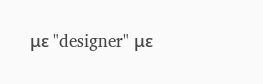με "designer" με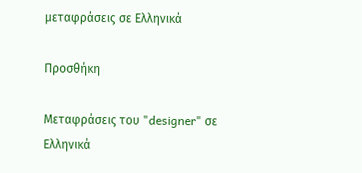μεταφράσεις σε Ελληνικά

Προσθήκη

Μεταφράσεις του "designer" σε Ελληνικά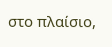στο πλαίσιο,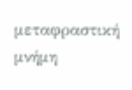μεταφραστική μνήμη